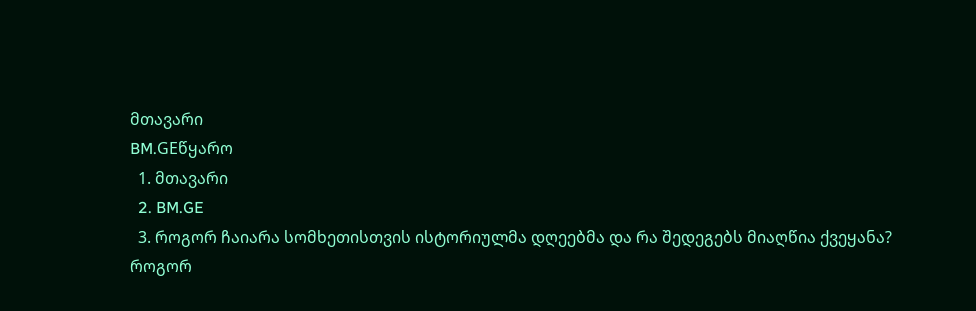მთავარი
BM.GEწყარო
  1. მთავარი
  2. BM.GE
  3. როგორ ჩაიარა სომხეთისთვის ისტორიულმა დღეებმა და რა შედეგებს მიაღწია ქვეყანა?
როგორ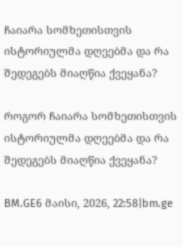ჩაიარა სომხეთისთვის ისტორიულმა დღეებმა და რა შედეგებს მიაღწია ქვეყანა?

როგორ ჩაიარა სომხეთისთვის ისტორიულმა დღეებმა და რა შედეგებს მიაღწია ქვეყანა?

BM.GE6 მაისი, 2026, 22:58|bm.ge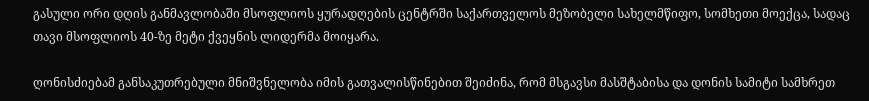გასული ორი დღის განმავლობაში მსოფლიოს ყურადღების ცენტრში საქართველოს მეზობელი სახელმწიფო, სომხეთი მოექცა, სადაც თავი მსოფლიოს 40-ზე მეტი ქვეყნის ლიდერმა მოიყარა.

ღონისძიებამ განსაკუთრებული მნიშვნელობა იმის გათვალისწინებით შეიძინა, რომ მსგავსი მასშტაბისა და დონის სამიტი სამხრეთ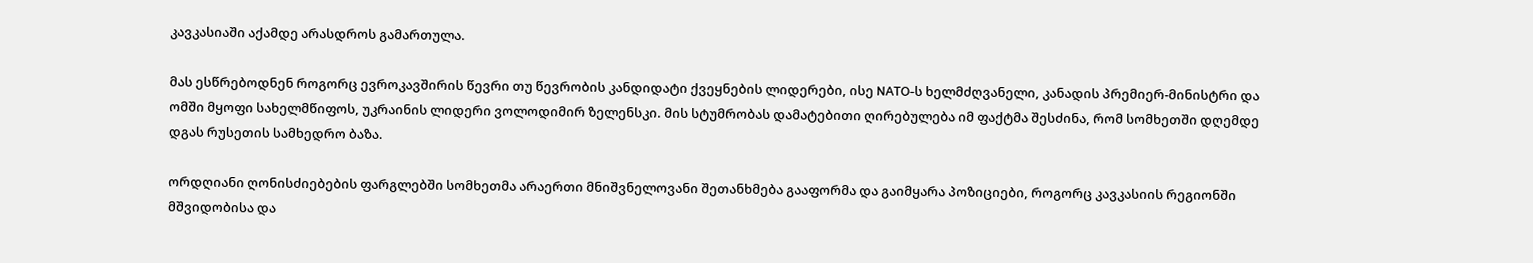კავკასიაში აქამდე არასდროს გამართულა.

მას ესწრებოდნენ როგორც ევროკავშირის წევრი თუ წევრობის კანდიდატი ქვეყნების ლიდერები, ისე NATO-ს ხელმძღვანელი, კანადის პრემიერ-მინისტრი და ომში მყოფი სახელმწიფოს, უკრაინის ლიდერი ვოლოდიმირ ზელენსკი. მის სტუმრობას დამატებითი ღირებულება იმ ფაქტმა შესძინა, რომ სომხეთში დღემდე დგას რუსეთის სამხედრო ბაზა.

ორდღიანი ღონისძიებების ფარგლებში სომხეთმა არაერთი მნიშვნელოვანი შეთანხმება გააფორმა და გაიმყარა პოზიციები, როგორც კავკასიის რეგიონში მშვიდობისა და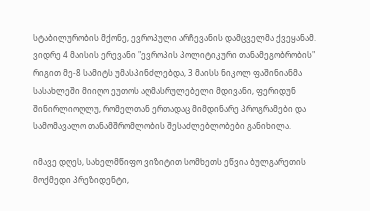სტაბილურობის მქონე, ევროპული არჩევანის დამცველმა ქვეყანამ. ვიდრე 4 მაისის ერევანი "ევროპის პოლიტიკური თანამეგობრობის" რიგით მე-8 სამიტს უმასპინძლებდა, 3 მაისს ნიკოლ ფაშინიანმა სასახლეში მიიღო ეუთოს აღმასრულებელი მდივანი, ფერიდუნ შინირლიოღლუ, რომელთან ერთადაც მიმდინარე პროგრამები და სამომავალო თანამშრომლობის შესაძლებლობები განიხილა.

იმავე დღეს, სახელმწიფო ვიზიტით სომხეთს ეწვია ბულგარეთის მოქმედი პრეზიდენტი,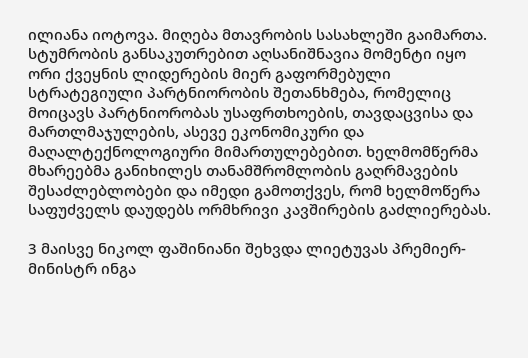ილიანა იოტოვა. მიღება მთავრობის სასახლეში გაიმართა. სტუმრობის განსაკუთრებით აღსანიშნავია მომენტი იყო ორი ქვეყნის ლიდერების მიერ გაფორმებული სტრატეგიული პარტნიორობის შეთანხმება, რომელიც მოიცავს პარტნიორობას უსაფრთხოების, თავდაცვისა და მართლმაჯულების, ასევე ეკონომიკური და მაღალტექნოლოგიური მიმართულებებით. ხელმომწერმა მხარეებმა განიხილეს თანამშრომლობის გაღრმავების შესაძლებლობები და იმედი გამოთქვეს, რომ ხელმოწერა საფუძველს დაუდებს ორმხრივი კავშირების გაძლიერებას.

3 მაისვე ნიკოლ ფაშინიანი შეხვდა ლიეტუვას პრემიერ-მინისტრ ინგა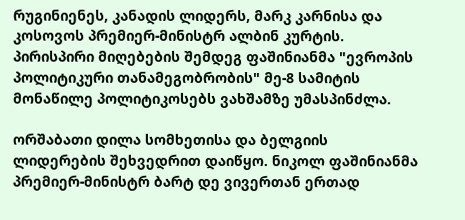რუგინიენეს, კანადის ლიდერს, მარკ კარნისა და კოსოვოს პრემიერ-მინისტრ ალბინ კურტის. პირისპირი მიღებების შემდეგ ფაშინიანმა "ევროპის პოლიტიკური თანამეგობრობის" მე-8 სამიტის მონაწილე პოლიტიკოსებს ვახშამზე უმასპინძლა.

ორშაბათი დილა სომხეთისა და ბელგიის ლიდერების შეხვედრით დაიწყო. ნიკოლ ფაშინიანმა პრემიერ-მინისტრ ბარტ დე ვივერთან ერთად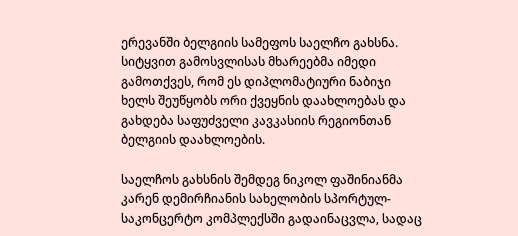ერევანში ბელგიის სამეფოს საელჩო გახსნა. სიტყვით გამოსვლისას მხარეებმა იმედი გამოთქვეს, რომ ეს დიპლომატიური ნაბიჯი ხელს შეუწყობს ორი ქვეყნის დაახლოებას და გახდება საფუძველი კავკასიის რეგიონთან ბელგიის დაახლოების.

საელჩოს გახსნის შემდეგ ნიკოლ ფაშინიანმა კარენ დემირჩიანის სახელობის სპორტულ-საკონცერტო კომპლექსში გადაინაცვლა, სადაც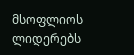მსოფლიოს ლიდერებს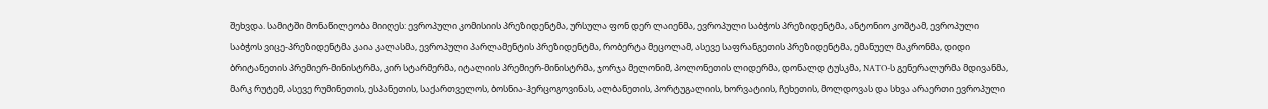შეხვდა. სამიტში მონაწილეობა მიიღეს: ევროპული კომისიის პრეზიდენტმა, ურსულა ფონ დერ ლაიენმა, ევროპული საბჭოს პრეზიდენტმა, ანტონიო კოშტამ, ევროპული საბჭოს ვიცე-პრეზიდენტმა კაია კალასმა, ევროპული პარლამენტის პრეზიდენტმა, რობერტა მეცოლამ, ასევე საფრანგეთის პრეზიდენტმა, ემანუელ მაკრონმა, დიდი ბრიტანეთის პრემიერ-მინისტრმა, კირ სტარმერმა, იტალიის პრემიერ-მინისტრმა, ჯორჯა მელონიმ, პოლონეთის ლიდერმა, დონალდ ტუსკმა, NATO-ს გენერალურმა მდივანმა, მარკ რუტემ, ასევე რუმინეთის, ესპანეთის, საქართველოს, ბოსნია-ჰერცოგოვინას, ალბანეთის, პორტუგალიის, ხორვატიის, ჩეხეთის, მოლდოვას და სხვა არაერთი ევროპული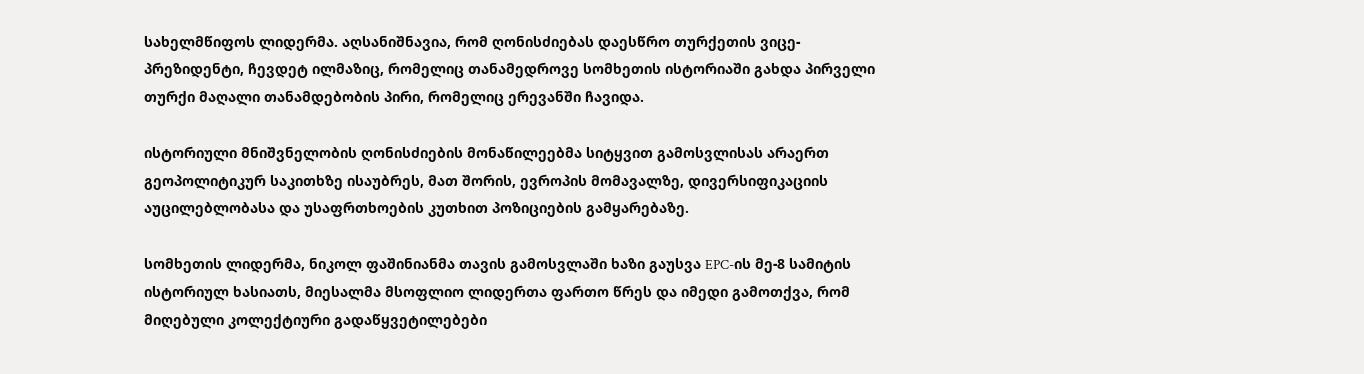სახელმწიფოს ლიდერმა. აღსანიშნავია, რომ ღონისძიებას დაესწრო თურქეთის ვიცე-პრეზიდენტი, ჩევდეტ ილმაზიც, რომელიც თანამედროვე სომხეთის ისტორიაში გახდა პირველი თურქი მაღალი თანამდებობის პირი, რომელიც ერევანში ჩავიდა.

ისტორიული მნიშვნელობის ღონისძიების მონაწილეებმა სიტყვით გამოსვლისას არაერთ გეოპოლიტიკურ საკითხზე ისაუბრეს, მათ შორის, ევროპის მომავალზე, დივერსიფიკაციის აუცილებლობასა და უსაფრთხოების კუთხით პოზიციების გამყარებაზე.

სომხეთის ლიდერმა, ნიკოლ ფაშინიანმა თავის გამოსვლაში ხაზი გაუსვა EPC-ის მე-8 სამიტის ისტორიულ ხასიათს, მიესალმა მსოფლიო ლიდერთა ფართო წრეს და იმედი გამოთქვა, რომ მიღებული კოლექტიური გადაწყვეტილებები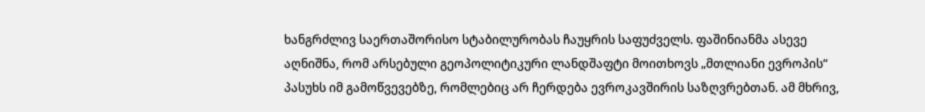ხანგრძლივ საერთაშორისო სტაბილურობას ჩაუყრის საფუძველს. ფაშინიანმა ასევე აღნიშნა, რომ არსებული გეოპოლიტიკური ლანდშაფტი მოითხოვს „მთლიანი ევროპის“ პასუხს იმ გამოწვევებზე, რომლებიც არ ჩერდება ევროკავშირის საზღვრებთან. ამ მხრივ,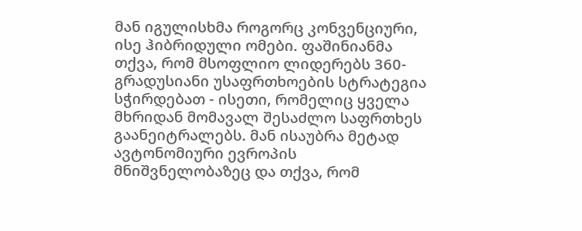მან იგულისხმა როგორც კონვენციური, ისე ჰიბრიდული ომები. ფაშინიანმა თქვა, რომ მსოფლიო ლიდერებს 360-გრადუსიანი უსაფრთხოების სტრატეგია სჭირდებათ - ისეთი, რომელიც ყველა მხრიდან მომავალ შესაძლო საფრთხეს გაანეიტრალებს. მან ისაუბრა მეტად ავტონომიური ევროპის მნიშვნელობაზეც და თქვა, რომ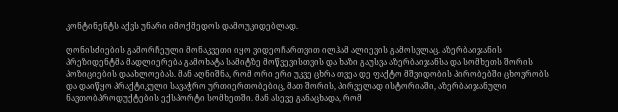კონტინენტს აქვს უნარი იმოქმედოს დამოუკიდებლად.

ღონისძიების გამორჩეული მონაკვეთი იყო ვიდეოჩართვით ილჰამ ალიევის გამოსვლაც. აზერბაიჯანის პრეზიდენტმა მადლიერება გამოხატა სამიტზე მოწვევისთვის და ხაზი გაუსვა აზერბაიჯანსა და სომხეთს შორის პოზიციების დაახლოებას. მან აღნიშნა, რომ ორი ერი უკვე ცხრა თვეა დე ფაქტო მშვიდობის პირობებში ცხოვრობს და დაიწყო პრაქტიკული სავაჭრო ურთიერთობებიც, მათ შორის, პირველად ისტორიაში, აზერბაიჯანული ნავთობპროდუქტების ექსპორტი სომხეთში. მან ასევე განაცხადა, რომ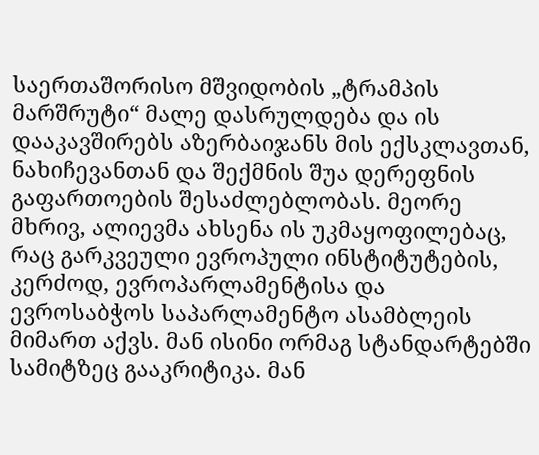საერთაშორისო მშვიდობის „ტრამპის მარშრუტი“ მალე დასრულდება და ის დააკავშირებს აზერბაიჯანს მის ექსკლავთან, ნახიჩევანთან და შექმნის შუა დერეფნის გაფართოების შესაძლებლობას. მეორე მხრივ, ალიევმა ახსენა ის უკმაყოფილებაც, რაც გარკვეული ევროპული ინსტიტუტების, კერძოდ, ევროპარლამენტისა და ევროსაბჭოს საპარლამენტო ასამბლეის მიმართ აქვს. მან ისინი ორმაგ სტანდარტებში სამიტზეც გააკრიტიკა. მან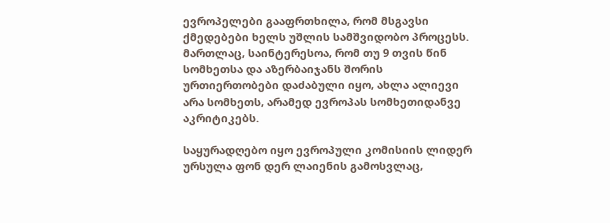ევროპელები გააფრთხილა, რომ მსგავსი ქმედებები ხელს უშლის სამშვიდობო პროცესს. მართლაც, საინტერესოა, რომ თუ 9 თვის წინ სომხეთსა და აზერბაიჯანს შორის ურთიერთობები დაძაბული იყო, ახლა ალიევი არა სომხეთს, არამედ ევროპას სომხეთიდანვე აკრიტიკებს.

საყურადღებო იყო ევროპული კომისიის ლიდერ ურსულა ფონ დერ ლაიენის გამოსვლაც,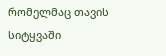რომელმაც თავის სიტყვაში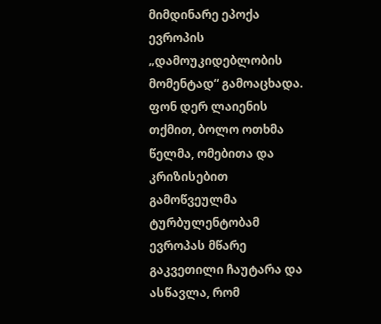მიმდინარე ეპოქა ევროპის „დამოუკიდებლობის მომენტად“ გამოაცხადა. ფონ დერ ლაიენის თქმით, ბოლო ოთხმა წელმა, ომებითა და კრიზისებით გამოწვეულმა ტურბულენტობამ ევროპას მწარე გაკვეთილი ჩაუტარა და ასწავლა, რომ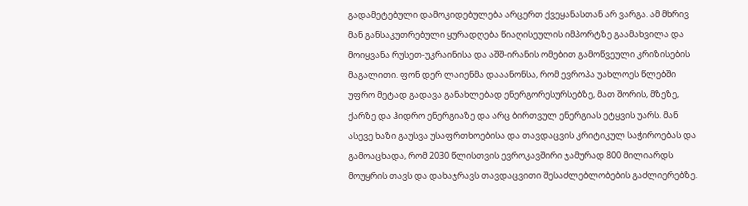გადამეტებული დამოკიდებულება არცერთ ქვეყანასთან არ ვარგა. ამ მხრივ მან განსაკუთრებული ყურადღება წიაღისეულის იმპორტზე გაამახვილა და მოიყვანა რუსეთ-უკრაინისა და აშშ-ირანის ომებით გამოწვეული კრიზისების მაგალითი. ფონ დერ ლაიენმა დააანონსა, რომ ევროპა უახლოეს წლებში უფრო მეტად გადავა განახლებად ენერგორესურსებზე, მათ შორის, მზეზე, ქარზე და ჰიდრო ენერგიაზე და არც ბირთვულ ენერგიას ეტყვის უარს. მან ასევე ხაზი გაუსვა უსაფრთხოებისა და თავდაცვის კრიტიკულ საჭიროებას და გამოაცხადა, რომ 2030 წლისთვის ევროკავშირი ჯამურად 800 მილიარდს მოუყრის თავს და დახაჯრავს თავდაცვითი შესაძლებლობების გაძლიერებზე.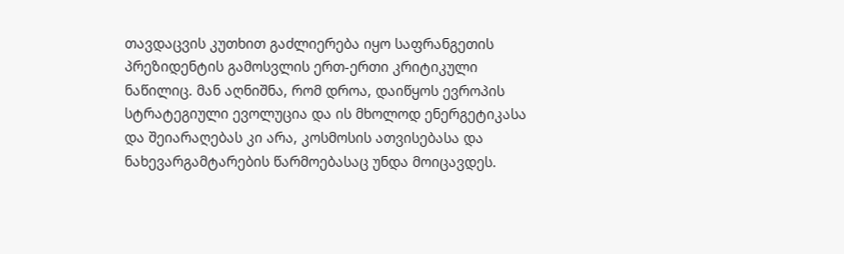თავდაცვის კუთხით გაძლიერება იყო საფრანგეთის პრეზიდენტის გამოსვლის ერთ-ერთი კრიტიკული ნაწილიც. მან აღნიშნა, რომ დროა, დაიწყოს ევროპის სტრატეგიული ევოლუცია და ის მხოლოდ ენერგეტიკასა და შეიარაღებას კი არა, კოსმოსის ათვისებასა და ნახევარგამტარების წარმოებასაც უნდა მოიცავდეს.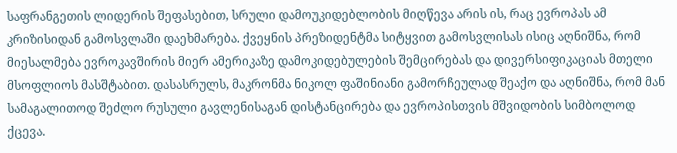საფრანგეთის ლიდერის შეფასებით, სრული დამოუკიდებლობის მიღწევა არის ის, რაც ევროპას ამ კრიზისიდან გამოსვლაში დაეხმარება. ქვეყნის პრეზიდენტმა სიტყვით გამოსვლისას ისიც აღნიშნა, რომ მიესალმება ევროკავშირის მიერ ამერიკაზე დამოკიდებულების შემცირებას და დივერსიფიკაციას მთელი მსოფლიოს მასშტაბით. დასასრულს, მაკრონმა ნიკოლ ფაშინიანი გამორჩეულად შეაქო და აღნიშნა, რომ მან სამაგალითოდ შეძლო რუსული გავლენისაგან დისტანცირება და ევროპისთვის მშვიდობის სიმბოლოდ ქცევა.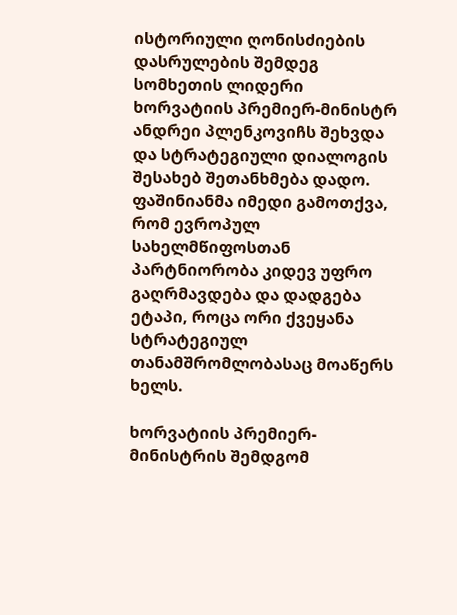ისტორიული ღონისძიების დასრულების შემდეგ სომხეთის ლიდერი ხორვატიის პრემიერ-მინისტრ ანდრეი პლენკოვიჩს შეხვდა და სტრატეგიული დიალოგის შესახებ შეთანხმება დადო. ფაშინიანმა იმედი გამოთქვა, რომ ევროპულ სახელმწიფოსთან პარტნიორობა კიდევ უფრო გაღრმავდება და დადგება ეტაპი, როცა ორი ქვეყანა სტრატეგიულ თანამშრომლობასაც მოაწერს ხელს.

ხორვატიის პრემიერ-მინისტრის შემდგომ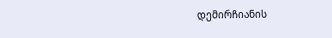დემირჩიანის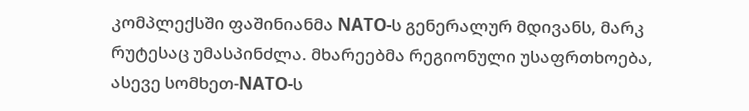კომპლექსში ფაშინიანმა NATO-ს გენერალურ მდივანს, მარკ რუტესაც უმასპინძლა. მხარეებმა რეგიონული უსაფრთხოება, ასევე სომხეთ-NATO-ს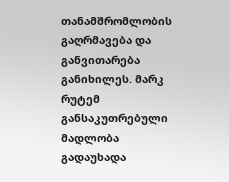თანამშრომლობის გაღრმავება და განვითარება განიხილეს. მარკ რუტემ განსაკუთრებული მადლობა გადაუხადა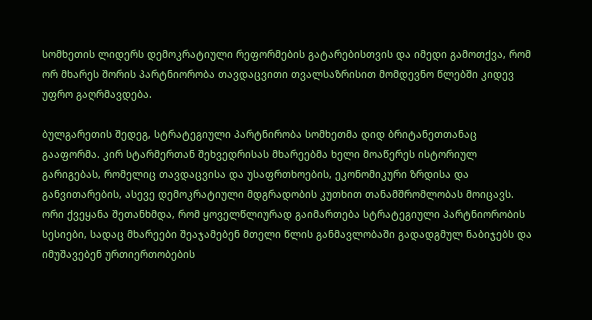სომხეთის ლიდერს დემოკრატიული რეფორმების გატარებისთვის და იმედი გამოთქვა, რომ ორ მხარეს შორის პარტნიორობა თავდაცვითი თვალსაზრისით მომდევნო წლებში კიდევ უფრო გაღრმავდება.

ბულგარეთის შედეგ, სტრატეგიული პარტნირობა სომხეთმა დიდ ბრიტანეთთანაც გააფორმა. კირ სტარმერთან შეხვედრისას მხარეებმა ხელი მოაწერეს ისტორიულ გარიგებას, რომელიც თავდაცვისა და უსაფრთხოების, ეკონომიკური ზრდისა და განვითარების, ასევე დემოკრატიული მდგრადობის კუთხით თანამშრომლობას მოიცავს. ორი ქვეყანა შეთანხმდა, რომ ყოველწლიურად გაიმართება სტრატეგიული პარტნიორობის სესიები, სადაც მხარეები შეაჯამებენ მთელი წლის განმავლობაში გადადგმულ ნაბიჯებს და იმუშავებენ ურთიერთობების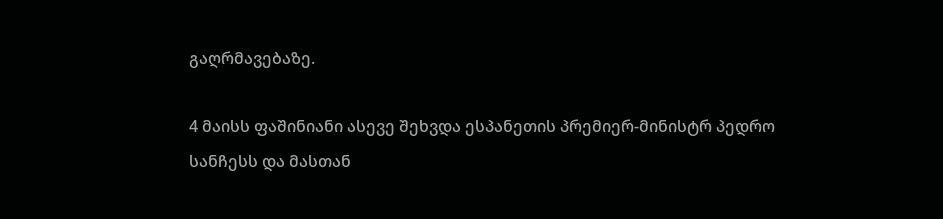გაღრმავებაზე.

4 მაისს ფაშინიანი ასევე შეხვდა ესპანეთის პრემიერ-მინისტრ პედრო სანჩესს და მასთან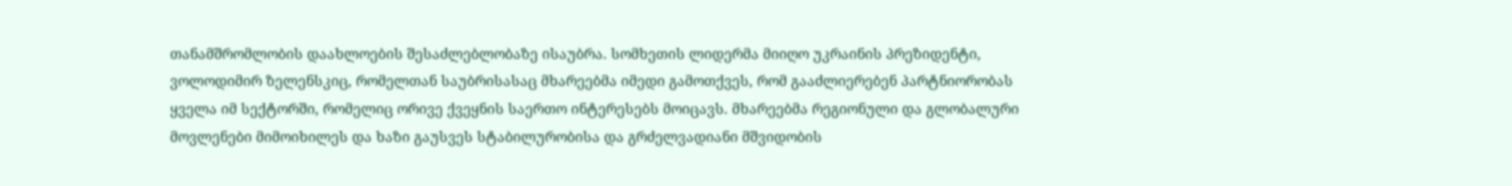თანამშრომლობის დაახლოების შესაძლებლობაზე ისაუბრა. სომხეთის ლიდერმა მიიღო უკრაინის პრეზიდენტი, ვოლოდიმირ ზელენსკიც, რომელთან საუბრისასაც მხარეებმა იმედი გამოთქვეს, რომ გააძლიერებენ პარტნიორობას ყველა იმ სექტორში, რომელიც ორივე ქვეყნის საერთო ინტერესებს მოიცავს. მხარეებმა რეგიონული და გლობალური მოვლენები მიმოიხილეს და ხაზი გაუსვეს სტაბილურობისა და გრძელვადიანი მშვიდობის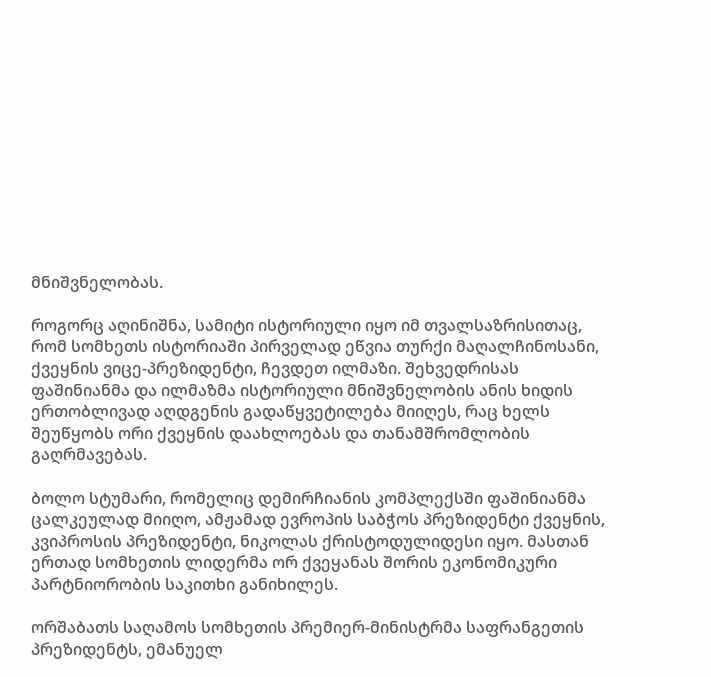მნიშვნელობას.

როგორც აღინიშნა, სამიტი ისტორიული იყო იმ თვალსაზრისითაც, რომ სომხეთს ისტორიაში პირველად ეწვია თურქი მაღალჩინოსანი, ქვეყნის ვიცე-პრეზიდენტი, ჩევდეთ ილმაზი. შეხვედრისას ფაშინიანმა და ილმაზმა ისტორიული მნიშვნელობის ანის ხიდის ერთობლივად აღდგენის გადაწყვეტილება მიიღეს, რაც ხელს შეუწყობს ორი ქვეყნის დაახლოებას და თანამშრომლობის გაღრმავებას.

ბოლო სტუმარი, რომელიც დემირჩიანის კომპლექსში ფაშინიანმა ცალკეულად მიიღო, ამჟამად ევროპის საბჭოს პრეზიდენტი ქვეყნის, კვიპროსის პრეზიდენტი, ნიკოლას ქრისტოდულიდესი იყო. მასთან ერთად სომხეთის ლიდერმა ორ ქვეყანას შორის ეკონომიკური პარტნიორობის საკითხი განიხილეს.

ორშაბათს საღამოს სომხეთის პრემიერ-მინისტრმა საფრანგეთის პრეზიდენტს, ემანუელ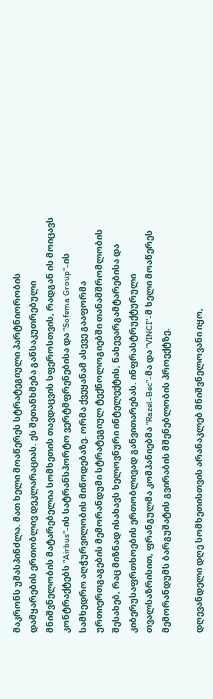მაკრონს უმასპინძლა. მათ ხელი მოაწერეს სტრატეგიული პარტნიორობის დამყარების ერთობლივ დეკლარაციას. ეს შეთანხმება განსაკუთრებული მნიშვნელობის მატარებელია სომხეთის თავდაცვის სფეროსთვის, რადგან ის მოიცავს კონტრაქტებს "Airbus"-ის სატრანსპორტო ვერტმფრენებისა და "Sofema Group"-ის სამხედრო აღჭურვილობის მიწოდებაზე. ორმა ქვეყანამ ასევე გააფორმა ურთიერთგაგების მემორანდუმი სტრატეგიულ ტექნოლოგიებში თანამშრომლობის შესახებ, რაც მიზნად ისახავს ხელოვნური ინტელექტის, ნახევარგამტარებისა და კიბერუსაფრთხოების ერთობლივად განვითარებას. ინფრასტრუქტურული თვალსაზრისით, ფრანგულმა კომპანიებმა "Razel-Bec"-მა და "VINCI"-მ ხელი მოაწერეს მემორანდუმს ბარგუშატის გვირაბის მშენებლობის პროექტზე.

დღევანდელი დღე სომხეთისთვის არანაკლებ მნიშვნელოვანი იყო,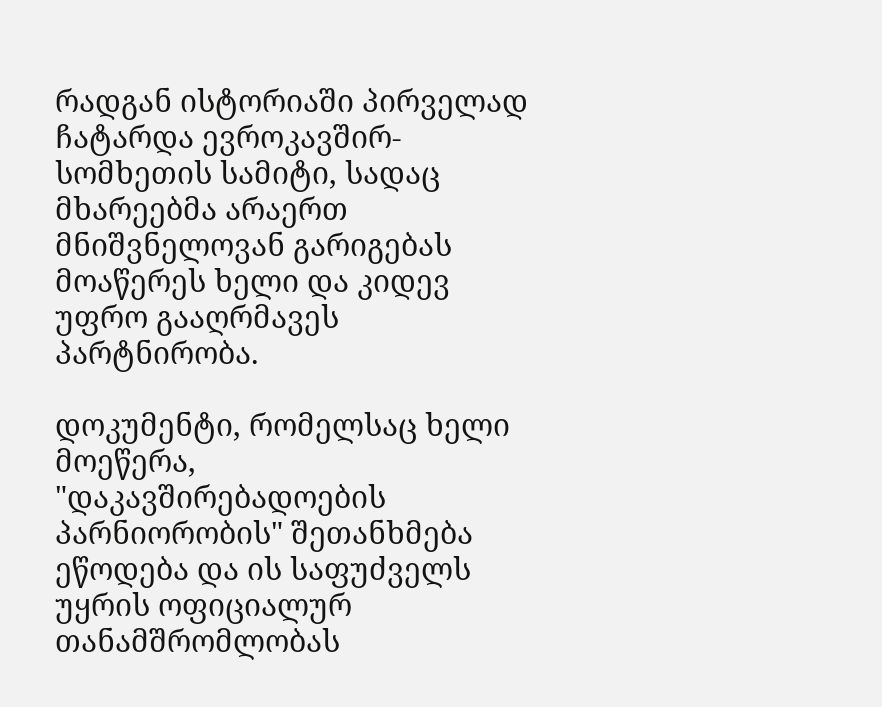რადგან ისტორიაში პირველად ჩატარდა ევროკავშირ-სომხეთის სამიტი, სადაც მხარეებმა არაერთ მნიშვნელოვან გარიგებას მოაწერეს ხელი და კიდევ უფრო გააღრმავეს პარტნირობა.

დოკუმენტი, რომელსაც ხელი მოეწერა, "დაკავშირებადოების პარნიორობის" შეთანხმება ეწოდება და ის საფუძველს უყრის ოფიციალურ თანამშრომლობას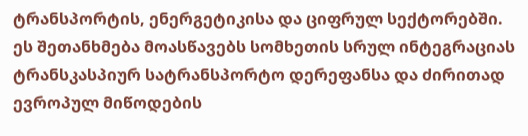ტრანსპორტის, ენერგეტიკისა და ციფრულ სექტორებში. ეს შეთანხმება მოასწავებს სომხეთის სრულ ინტეგრაციას ტრანსკასპიურ სატრანსპორტო დერეფანსა და ძირითად ევროპულ მიწოდების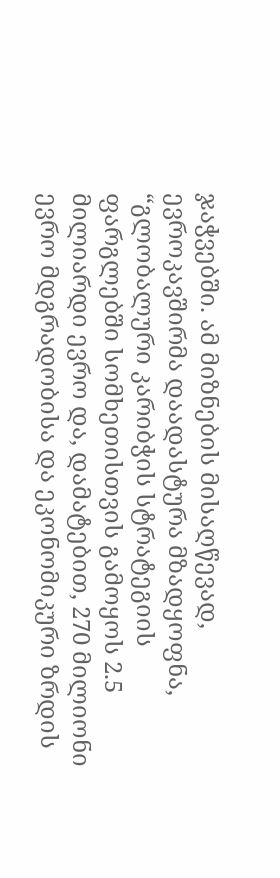ჯაჭვებში. ამ მიზნების მისაღწევად, ევროკავშირმა დაადასტურა მზადყოფნა, “გლობალური კარიბჭის სტრატეგიის ფარგლებში სომხეთისთვის გამოყოს 2.5 მილიარდი ევრო და, დამატებით, 270 მილიონი ევრო მდგრადობისა და ეკონომიკური ზრდის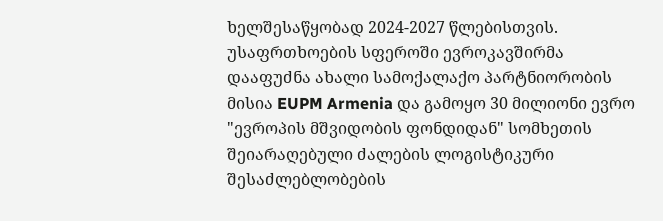ხელშესაწყობად 2024-2027 წლებისთვის. უსაფრთხოების სფეროში ევროკავშირმა დააფუძნა ახალი სამოქალაქო პარტნიორობის მისია EUPM Armenia და გამოყო 30 მილიონი ევრო "ევროპის მშვიდობის ფონდიდან" სომხეთის შეიარაღებული ძალების ლოგისტიკური შესაძლებლობების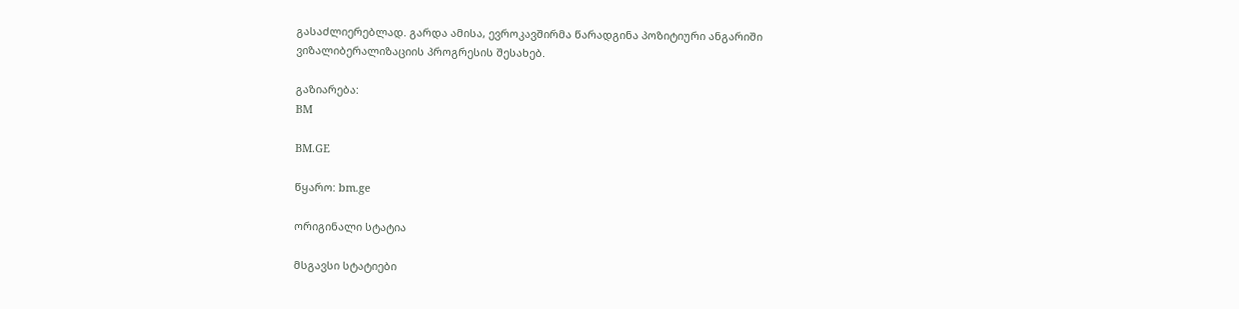გასაძლიერებლად. გარდა ამისა, ევროკავშირმა წარადგინა პოზიტიური ანგარიში ვიზალიბერალიზაციის პროგრესის შესახებ.

გაზიარება:
BM

BM.GE

წყარო: bm.ge

ორიგინალი სტატია

მსგავსი სტატიები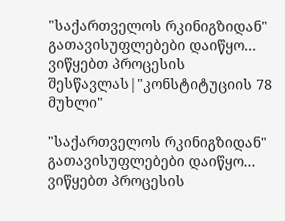"საქართველოს რკინიგზიდან" გათავისუფლებები დაიწყო... ვიწყებთ პროცესის შესწავლას|"კონსტიტუციის 78 მუხლი"

"საქართველოს რკინიგზიდან" გათავისუფლებები დაიწყო... ვიწყებთ პროცესის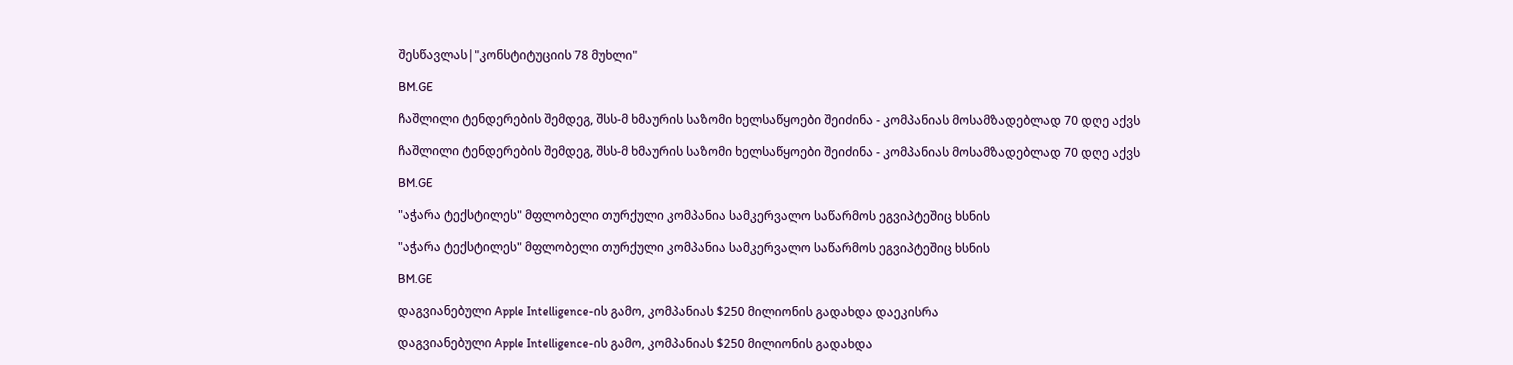შესწავლას|"კონსტიტუციის 78 მუხლი"

BM.GE

ჩაშლილი ტენდერების შემდეგ, შსს-მ ხმაურის საზომი ხელსაწყოები შეიძინა - კომპანიას მოსამზადებლად 70 დღე აქვს

ჩაშლილი ტენდერების შემდეგ, შსს-მ ხმაურის საზომი ხელსაწყოები შეიძინა - კომპანიას მოსამზადებლად 70 დღე აქვს

BM.GE

"აჭარა ტექსტილეს" მფლობელი თურქული კომპანია სამკერვალო საწარმოს ეგვიპტეშიც ხსნის

"აჭარა ტექსტილეს" მფლობელი თურქული კომპანია სამკერვალო საწარმოს ეგვიპტეშიც ხსნის

BM.GE

დაგვიანებული Apple Intelligence-ის გამო, კომპანიას $250 მილიონის გადახდა დაეკისრა

დაგვიანებული Apple Intelligence-ის გამო, კომპანიას $250 მილიონის გადახდა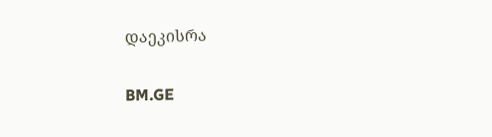დაეკისრა

BM.GE